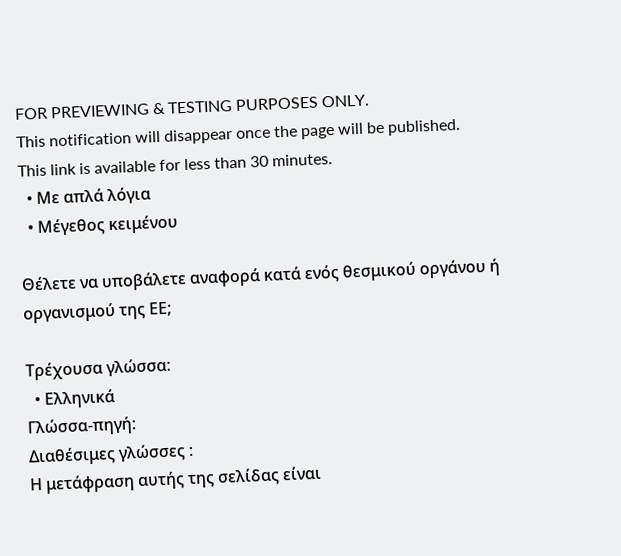FOR PREVIEWING & TESTING PURPOSES ONLY.
This notification will disappear once the page will be published.
This link is available for less than 30 minutes.
  • Με απλά λόγια
  • Μέγεθος κειμένου

Θέλετε να υποβάλετε αναφορά κατά ενός θεσμικού οργάνου ή οργανισμού της ΕΕ;

Τρέχουσα γλώσσα:
  • Ελληνικά
Γλώσσα-πηγή:
Διαθέσιμες γλώσσες :
Η μετάφραση αυτής της σελίδας είναι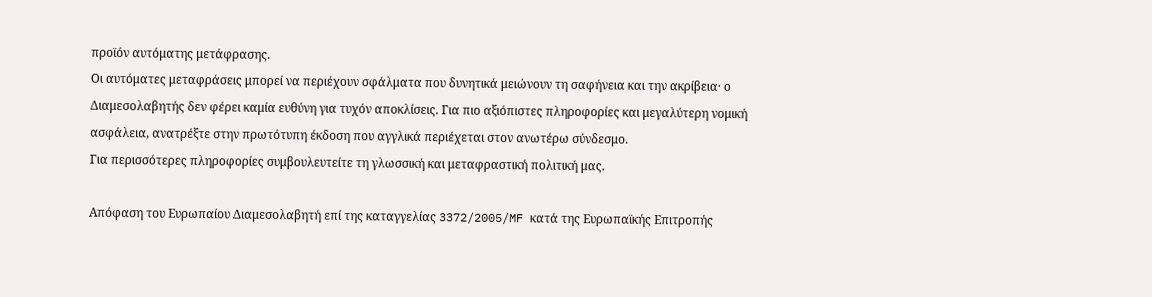προϊόν αυτόματης μετάφρασης.
Οι αυτόματες μεταφράσεις μπορεί να περιέχουν σφάλματα που δυνητικά μειώνουν τη σαφήνεια και την ακρίβεια· ο Διαμεσολαβητής δεν φέρει καμία ευθύνη για τυχόν αποκλίσεις. Για πιο αξιόπιστες πληροφορίες και μεγαλύτερη νομική ασφάλεια, ανατρέξτε στην πρωτότυπη έκδοση που αγγλικά περιέχεται στον ανωτέρω σύνδεσμο.
Για περισσότερες πληροφορίες συμβουλευτείτε τη γλωσσική και μεταφραστική πολιτική μας.

Απόφαση του Ευρωπαίου Διαμεσολαβητή επί της καταγγελίας 3372/2005/MF κατά της Ευρωπαϊκής Επιτροπής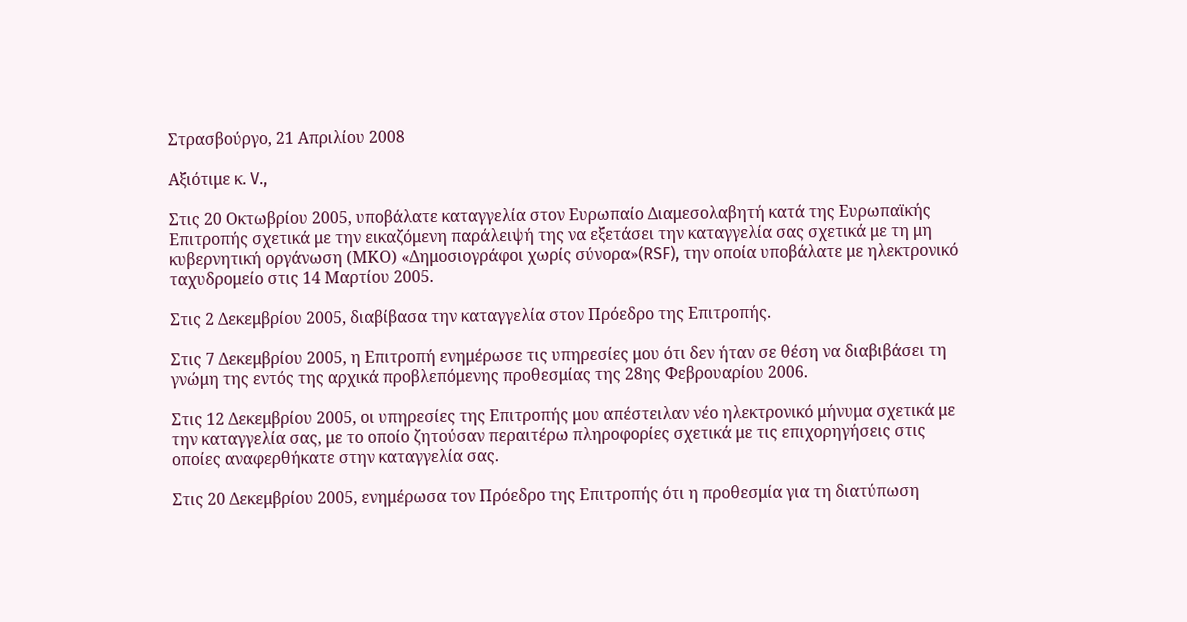Στρασβούργο, 21 Απριλίου 2008

Αξιότιμε κ. V.,

Στις 20 Οκτωβρίου 2005, υποβάλατε καταγγελία στον Ευρωπαίο Διαμεσολαβητή κατά της Ευρωπαϊκής Επιτροπής σχετικά με την εικαζόμενη παράλειψή της να εξετάσει την καταγγελία σας σχετικά με τη μη κυβερνητική οργάνωση (ΜΚΟ) «Δημοσιογράφοι χωρίς σύνορα»(RSF), την οποία υποβάλατε με ηλεκτρονικό ταχυδρομείο στις 14 Μαρτίου 2005.

Στις 2 Δεκεμβρίου 2005, διαβίβασα την καταγγελία στον Πρόεδρο της Επιτροπής.

Στις 7 Δεκεμβρίου 2005, η Επιτροπή ενημέρωσε τις υπηρεσίες μου ότι δεν ήταν σε θέση να διαβιβάσει τη γνώμη της εντός της αρχικά προβλεπόμενης προθεσμίας της 28ης Φεβρουαρίου 2006.

Στις 12 Δεκεμβρίου 2005, οι υπηρεσίες της Επιτροπής μου απέστειλαν νέο ηλεκτρονικό μήνυμα σχετικά με την καταγγελία σας, με το οποίο ζητούσαν περαιτέρω πληροφορίες σχετικά με τις επιχορηγήσεις στις οποίες αναφερθήκατε στην καταγγελία σας.

Στις 20 Δεκεμβρίου 2005, ενημέρωσα τον Πρόεδρο της Επιτροπής ότι η προθεσμία για τη διατύπωση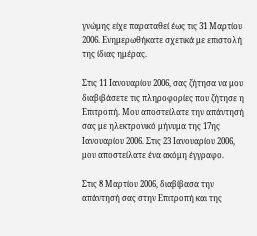γνώμης είχε παραταθεί έως τις 31 Μαρτίου 2006. Ενημερωθήκατε σχετικά με επιστολή της ίδιας ημέρας.

Στις 11 Ιανουαρίου 2006, σας ζήτησα να μου διαβιβάσετε τις πληροφορίες που ζήτησε η Επιτροπή. Μου αποστείλατε την απάντησή σας με ηλεκτρονικό μήνυμα της 17ης Ιανουαρίου 2006. Στις 23 Ιανουαρίου 2006, μου αποστείλατε ένα ακόμη έγγραφο.

Στις 8 Μαρτίου 2006, διαβίβασα την απάντησή σας στην Επιτροπή και της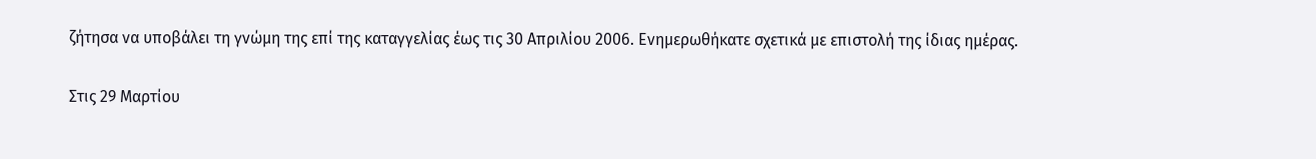ζήτησα να υποβάλει τη γνώμη της επί της καταγγελίας έως τις 30 Απριλίου 2006. Ενημερωθήκατε σχετικά με επιστολή της ίδιας ημέρας.

Στις 29 Μαρτίου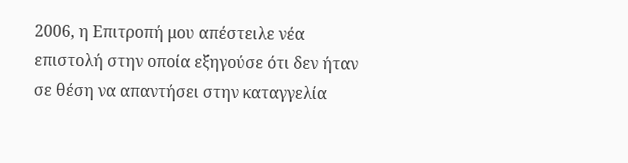2006, η Επιτροπή μου απέστειλε νέα επιστολή στην οποία εξηγούσε ότι δεν ήταν σε θέση να απαντήσει στην καταγγελία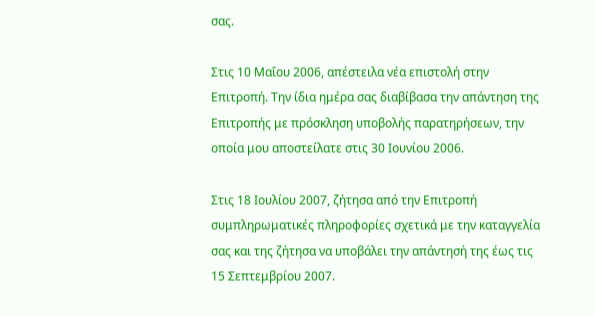σας.

Στις 10 Μαΐου 2006, απέστειλα νέα επιστολή στην Επιτροπή. Την ίδια ημέρα σας διαβίβασα την απάντηση της Επιτροπής με πρόσκληση υποβολής παρατηρήσεων, την οποία μου αποστείλατε στις 30 Ιουνίου 2006.

Στις 18 Ιουλίου 2007, ζήτησα από την Επιτροπή συμπληρωματικές πληροφορίες σχετικά με την καταγγελία σας και της ζήτησα να υποβάλει την απάντησή της έως τις 15 Σεπτεμβρίου 2007.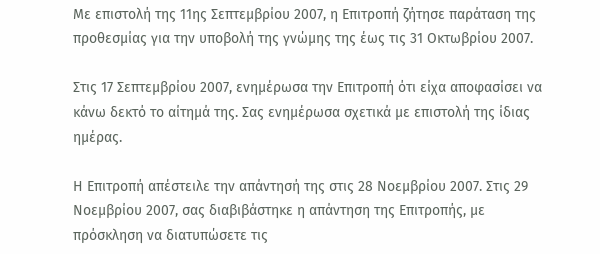Με επιστολή της 11ης Σεπτεμβρίου 2007, η Επιτροπή ζήτησε παράταση της προθεσμίας για την υποβολή της γνώμης της έως τις 31 Οκτωβρίου 2007.

Στις 17 Σεπτεμβρίου 2007, ενημέρωσα την Επιτροπή ότι είχα αποφασίσει να κάνω δεκτό το αίτημά της. Σας ενημέρωσα σχετικά με επιστολή της ίδιας ημέρας.

Η Επιτροπή απέστειλε την απάντησή της στις 28 Νοεμβρίου 2007. Στις 29 Νοεμβρίου 2007, σας διαβιβάστηκε η απάντηση της Επιτροπής, με πρόσκληση να διατυπώσετε τις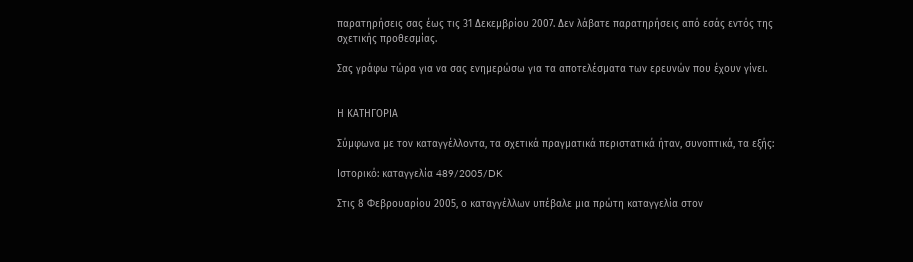παρατηρήσεις σας έως τις 31 Δεκεμβρίου 2007. Δεν λάβατε παρατηρήσεις από εσάς εντός της σχετικής προθεσμίας.

Σας γράφω τώρα για να σας ενημερώσω για τα αποτελέσματα των ερευνών που έχουν γίνει.


Η ΚΑΤΗΓΟΡΙΑ

Σύμφωνα με τον καταγγέλλοντα, τα σχετικά πραγματικά περιστατικά ήταν, συνοπτικά, τα εξής:

Ιστορικό: καταγγελία 489/2005/DK

Στις 8 Φεβρουαρίου 2005, ο καταγγέλλων υπέβαλε μια πρώτη καταγγελία στον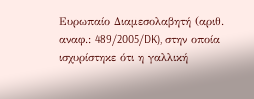Ευρωπαίο Διαμεσολαβητή (αριθ. αναφ.: 489/2005/DK), στην οποία ισχυρίστηκε ότι η γαλλική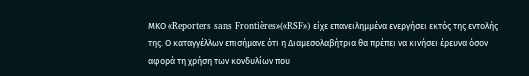ΜΚΟ «Reporters sans Frontières»(«RSF») είχε επανειλημμένα ενεργήσει εκτός της εντολής της. Ο καταγγέλλων επισήμανε ότι η Διαμεσολαβήτρια θα πρέπει να κινήσει έρευνα όσον αφορά τη χρήση των κονδυλίων που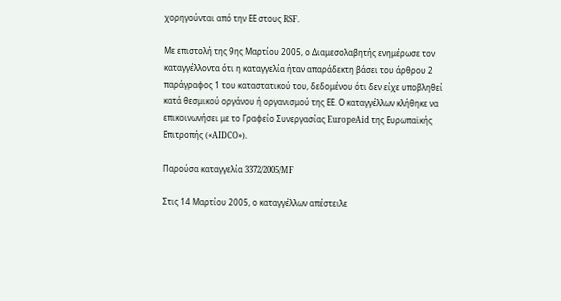χορηγούνται από την ΕΕ στους RSF.

Με επιστολή της 9ης Μαρτίου 2005, ο Διαμεσολαβητής ενημέρωσε τον καταγγέλλοντα ότι η καταγγελία ήταν απαράδεκτη βάσει του άρθρου 2 παράγραφος 1 του καταστατικού του, δεδομένου ότι δεν είχε υποβληθεί κατά θεσμικού οργάνου ή οργανισμού της ΕΕ. Ο καταγγέλλων κλήθηκε να επικοινωνήσει με το Γραφείο Συνεργασίας EuropeAid της Ευρωπαϊκής Επιτροπής («AIDCO»).

Παρούσα καταγγελία 3372/2005/MF

Στις 14 Μαρτίου 2005, ο καταγγέλλων απέστειλε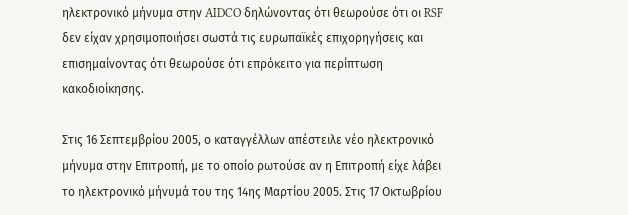ηλεκτρονικό μήνυμα στην AIDCO δηλώνοντας ότι θεωρούσε ότι οι RSF δεν είχαν χρησιμοποιήσει σωστά τις ευρωπαϊκές επιχορηγήσεις και επισημαίνοντας ότι θεωρούσε ότι επρόκειτο για περίπτωση κακοδιοίκησης.

Στις 16 Σεπτεμβρίου 2005, ο καταγγέλλων απέστειλε νέο ηλεκτρονικό μήνυμα στην Επιτροπή, με το οποίο ρωτούσε αν η Επιτροπή είχε λάβει το ηλεκτρονικό μήνυμά του της 14ης Μαρτίου 2005. Στις 17 Οκτωβρίου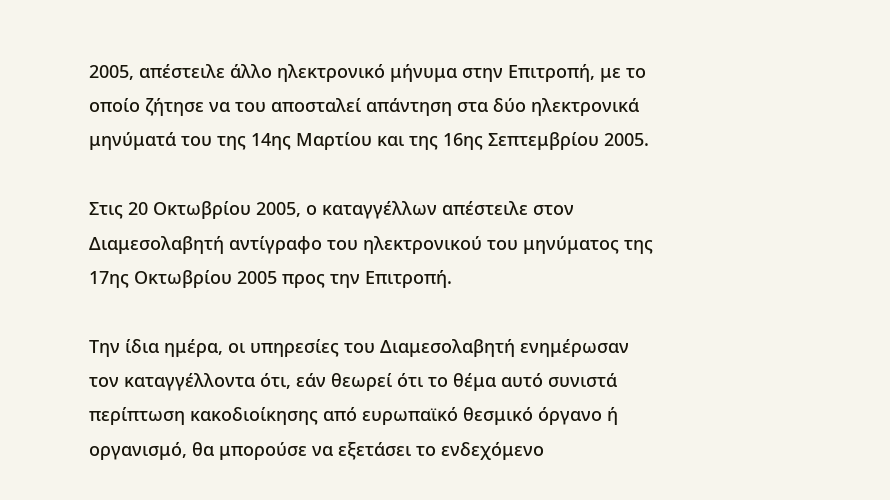2005, απέστειλε άλλο ηλεκτρονικό μήνυμα στην Επιτροπή, με το οποίο ζήτησε να του αποσταλεί απάντηση στα δύο ηλεκτρονικά μηνύματά του της 14ης Μαρτίου και της 16ης Σεπτεμβρίου 2005.

Στις 20 Οκτωβρίου 2005, ο καταγγέλλων απέστειλε στον Διαμεσολαβητή αντίγραφο του ηλεκτρονικού του μηνύματος της 17ης Οκτωβρίου 2005 προς την Επιτροπή.

Την ίδια ημέρα, οι υπηρεσίες του Διαμεσολαβητή ενημέρωσαν τον καταγγέλλοντα ότι, εάν θεωρεί ότι το θέμα αυτό συνιστά περίπτωση κακοδιοίκησης από ευρωπαϊκό θεσμικό όργανο ή οργανισμό, θα μπορούσε να εξετάσει το ενδεχόμενο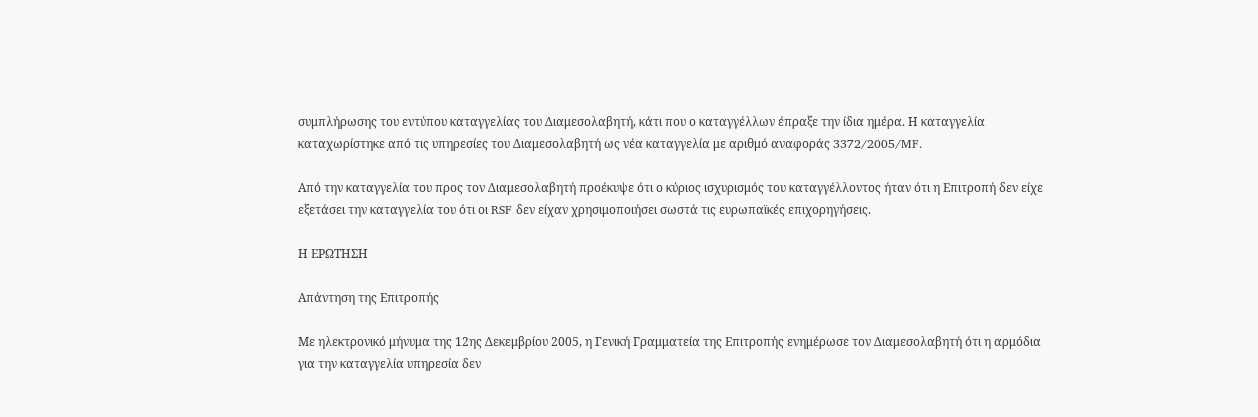συμπλήρωσης του εντύπου καταγγελίας του Διαμεσολαβητή, κάτι που ο καταγγέλλων έπραξε την ίδια ημέρα. Η καταγγελία καταχωρίστηκε από τις υπηρεσίες του Διαμεσολαβητή ως νέα καταγγελία με αριθμό αναφοράς 3372/2005/MF.

Από την καταγγελία του προς τον Διαμεσολαβητή προέκυψε ότι ο κύριος ισχυρισμός του καταγγέλλοντος ήταν ότι η Επιτροπή δεν είχε εξετάσει την καταγγελία του ότι οι RSF δεν είχαν χρησιμοποιήσει σωστά τις ευρωπαϊκές επιχορηγήσεις.

Η ΕΡΩΤΗΣΗ

Απάντηση της Επιτροπής

Με ηλεκτρονικό μήνυμα της 12ης Δεκεμβρίου 2005, η Γενική Γραμματεία της Επιτροπής ενημέρωσε τον Διαμεσολαβητή ότι η αρμόδια για την καταγγελία υπηρεσία δεν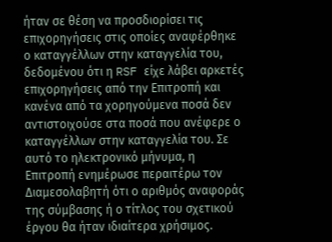ήταν σε θέση να προσδιορίσει τις επιχορηγήσεις στις οποίες αναφέρθηκε ο καταγγέλλων στην καταγγελία του, δεδομένου ότι η RSF είχε λάβει αρκετές επιχορηγήσεις από την Επιτροπή και κανένα από τα χορηγούμενα ποσά δεν αντιστοιχούσε στα ποσά που ανέφερε ο καταγγέλλων στην καταγγελία του. Σε αυτό το ηλεκτρονικό μήνυμα, η Επιτροπή ενημέρωσε περαιτέρω τον Διαμεσολαβητή ότι ο αριθμός αναφοράς της σύμβασης ή ο τίτλος του σχετικού έργου θα ήταν ιδιαίτερα χρήσιμος.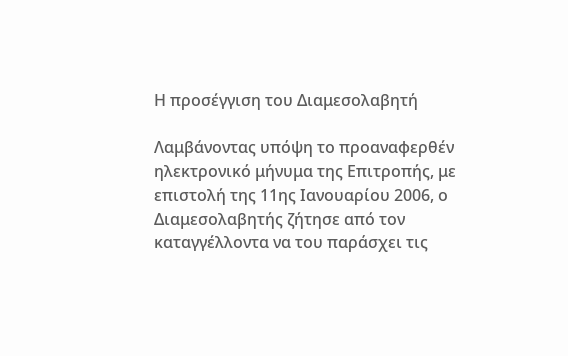Η προσέγγιση του Διαμεσολαβητή

Λαμβάνοντας υπόψη το προαναφερθέν ηλεκτρονικό μήνυμα της Επιτροπής, με επιστολή της 11ης Ιανουαρίου 2006, ο Διαμεσολαβητής ζήτησε από τον καταγγέλλοντα να του παράσχει τις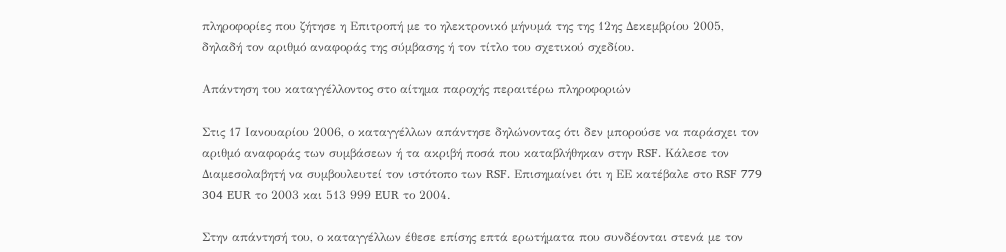πληροφορίες που ζήτησε η Επιτροπή με το ηλεκτρονικό μήνυμά της της 12ης Δεκεμβρίου 2005, δηλαδή τον αριθμό αναφοράς της σύμβασης ή τον τίτλο του σχετικού σχεδίου.

Απάντηση του καταγγέλλοντος στο αίτημα παροχής περαιτέρω πληροφοριών

Στις 17 Ιανουαρίου 2006, ο καταγγέλλων απάντησε δηλώνοντας ότι δεν μπορούσε να παράσχει τον αριθμό αναφοράς των συμβάσεων ή τα ακριβή ποσά που καταβλήθηκαν στην RSF. Κάλεσε τον Διαμεσολαβητή να συμβουλευτεί τον ιστότοπο των RSF. Επισημαίνει ότι η ΕΕ κατέβαλε στο RSF 779 304 EUR το 2003 και 513 999 EUR το 2004.

Στην απάντησή του, ο καταγγέλλων έθεσε επίσης επτά ερωτήματα που συνδέονται στενά με τον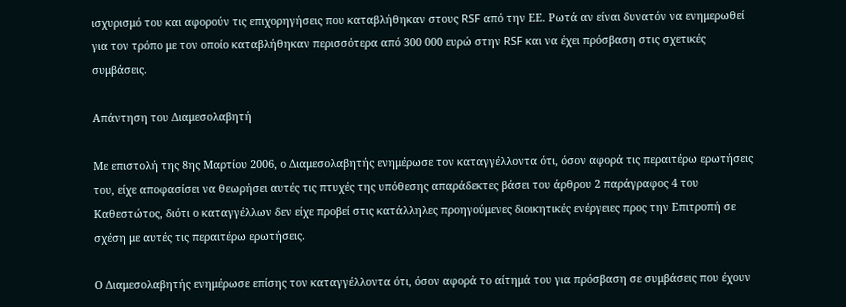ισχυρισμό του και αφορούν τις επιχορηγήσεις που καταβλήθηκαν στους RSF από την ΕΕ. Ρωτά αν είναι δυνατόν να ενημερωθεί για τον τρόπο με τον οποίο καταβλήθηκαν περισσότερα από 300 000 ευρώ στην RSF και να έχει πρόσβαση στις σχετικές συμβάσεις.

Απάντηση του Διαμεσολαβητή

Με επιστολή της 8ης Μαρτίου 2006, ο Διαμεσολαβητής ενημέρωσε τον καταγγέλλοντα ότι, όσον αφορά τις περαιτέρω ερωτήσεις του, είχε αποφασίσει να θεωρήσει αυτές τις πτυχές της υπόθεσης απαράδεκτες βάσει του άρθρου 2 παράγραφος 4 του Καθεστώτος, διότι ο καταγγέλλων δεν είχε προβεί στις κατάλληλες προηγούμενες διοικητικές ενέργειες προς την Επιτροπή σε σχέση με αυτές τις περαιτέρω ερωτήσεις.

Ο Διαμεσολαβητής ενημέρωσε επίσης τον καταγγέλλοντα ότι, όσον αφορά το αίτημά του για πρόσβαση σε συμβάσεις που έχουν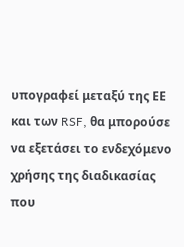υπογραφεί μεταξύ της ΕΕ και των RSF, θα μπορούσε να εξετάσει το ενδεχόμενο χρήσης της διαδικασίας που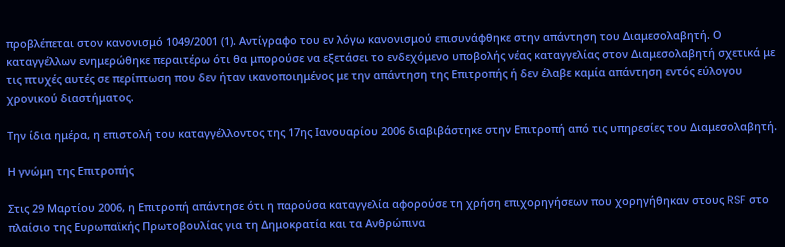προβλέπεται στον κανονισμό 1049/2001 (1). Αντίγραφο του εν λόγω κανονισμού επισυνάφθηκε στην απάντηση του Διαμεσολαβητή. Ο καταγγέλλων ενημερώθηκε περαιτέρω ότι θα μπορούσε να εξετάσει το ενδεχόμενο υποβολής νέας καταγγελίας στον Διαμεσολαβητή σχετικά με τις πτυχές αυτές σε περίπτωση που δεν ήταν ικανοποιημένος με την απάντηση της Επιτροπής ή δεν έλαβε καμία απάντηση εντός εύλογου χρονικού διαστήματος.

Την ίδια ημέρα, η επιστολή του καταγγέλλοντος της 17ης Ιανουαρίου 2006 διαβιβάστηκε στην Επιτροπή από τις υπηρεσίες του Διαμεσολαβητή.

Η γνώμη της Επιτροπής

Στις 29 Μαρτίου 2006, η Επιτροπή απάντησε ότι η παρούσα καταγγελία αφορούσε τη χρήση επιχορηγήσεων που χορηγήθηκαν στους RSF στο πλαίσιο της Ευρωπαϊκής Πρωτοβουλίας για τη Δημοκρατία και τα Ανθρώπινα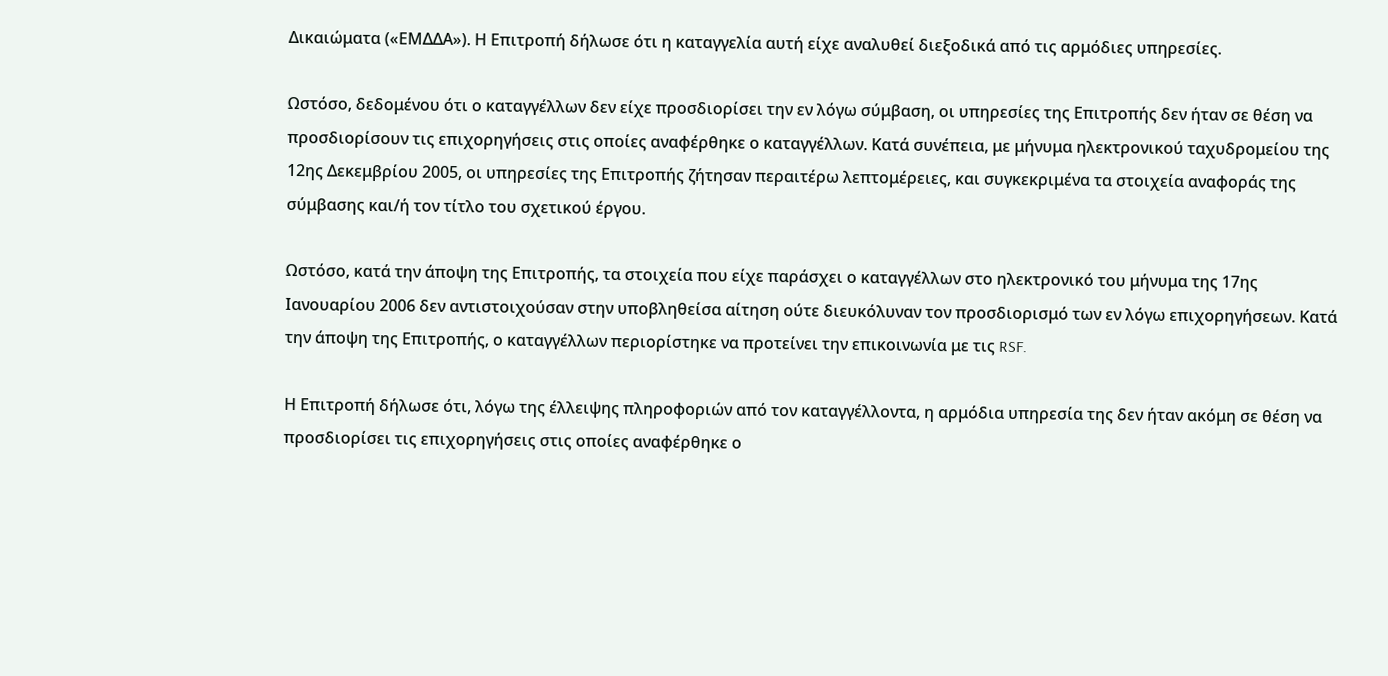Δικαιώματα («ΕΜΔΔΑ»). Η Επιτροπή δήλωσε ότι η καταγγελία αυτή είχε αναλυθεί διεξοδικά από τις αρμόδιες υπηρεσίες.

Ωστόσο, δεδομένου ότι ο καταγγέλλων δεν είχε προσδιορίσει την εν λόγω σύμβαση, οι υπηρεσίες της Επιτροπής δεν ήταν σε θέση να προσδιορίσουν τις επιχορηγήσεις στις οποίες αναφέρθηκε ο καταγγέλλων. Κατά συνέπεια, με μήνυμα ηλεκτρονικού ταχυδρομείου της 12ης Δεκεμβρίου 2005, οι υπηρεσίες της Επιτροπής ζήτησαν περαιτέρω λεπτομέρειες, και συγκεκριμένα τα στοιχεία αναφοράς της σύμβασης και/ή τον τίτλο του σχετικού έργου.

Ωστόσο, κατά την άποψη της Επιτροπής, τα στοιχεία που είχε παράσχει ο καταγγέλλων στο ηλεκτρονικό του μήνυμα της 17ης Ιανουαρίου 2006 δεν αντιστοιχούσαν στην υποβληθείσα αίτηση ούτε διευκόλυναν τον προσδιορισμό των εν λόγω επιχορηγήσεων. Κατά την άποψη της Επιτροπής, ο καταγγέλλων περιορίστηκε να προτείνει την επικοινωνία με τις RSF.

Η Επιτροπή δήλωσε ότι, λόγω της έλλειψης πληροφοριών από τον καταγγέλλοντα, η αρμόδια υπηρεσία της δεν ήταν ακόμη σε θέση να προσδιορίσει τις επιχορηγήσεις στις οποίες αναφέρθηκε ο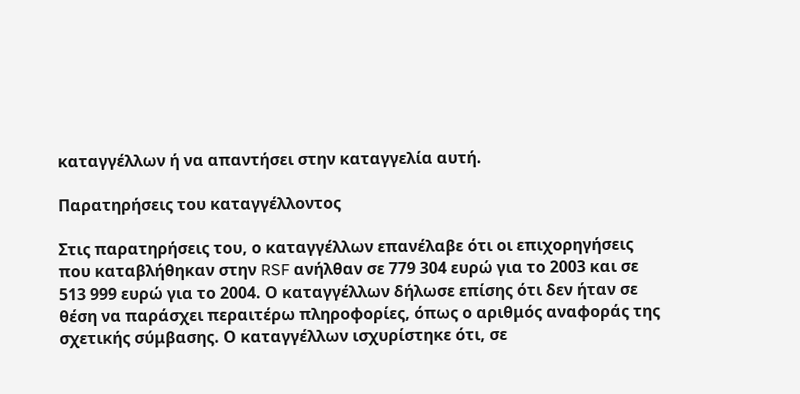καταγγέλλων ή να απαντήσει στην καταγγελία αυτή.

Παρατηρήσεις του καταγγέλλοντος

Στις παρατηρήσεις του, ο καταγγέλλων επανέλαβε ότι οι επιχορηγήσεις που καταβλήθηκαν στην RSF ανήλθαν σε 779 304 ευρώ για το 2003 και σε 513 999 ευρώ για το 2004. Ο καταγγέλλων δήλωσε επίσης ότι δεν ήταν σε θέση να παράσχει περαιτέρω πληροφορίες, όπως ο αριθμός αναφοράς της σχετικής σύμβασης. Ο καταγγέλλων ισχυρίστηκε ότι, σε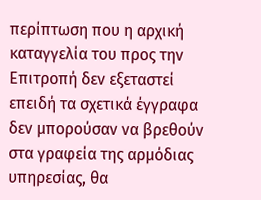περίπτωση που η αρχική καταγγελία του προς την Επιτροπή δεν εξεταστεί επειδή τα σχετικά έγγραφα δεν μπορούσαν να βρεθούν στα γραφεία της αρμόδιας υπηρεσίας, θα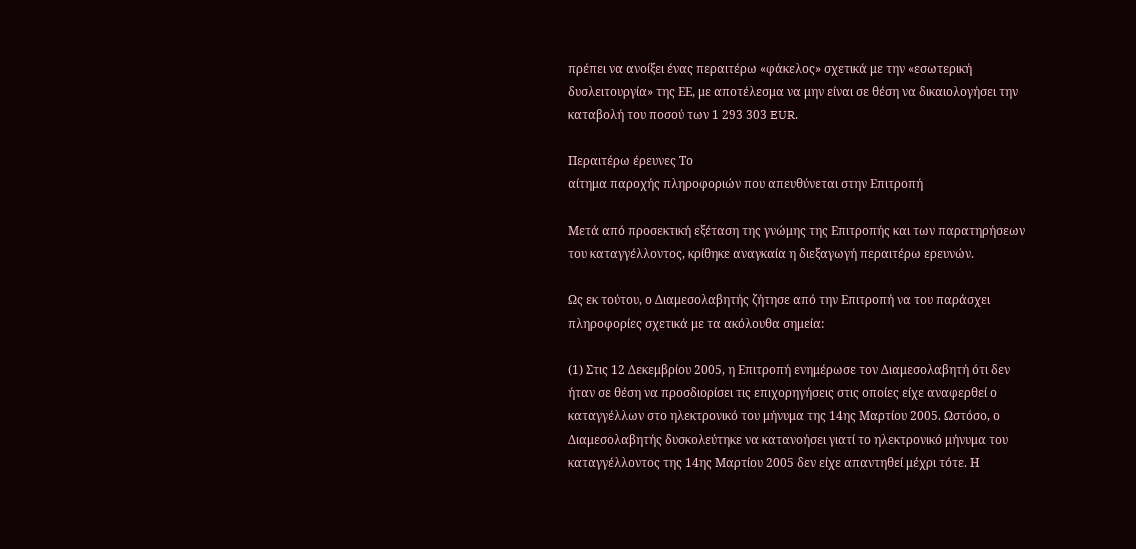πρέπει να ανοίξει ένας περαιτέρω «φάκελος» σχετικά με την «εσωτερική δυσλειτουργία» της ΕΕ, με αποτέλεσμα να μην είναι σε θέση να δικαιολογήσει την καταβολή του ποσού των 1 293 303 EUR.

Περαιτέρω έρευνες Το
αίτημα παροχής πληροφοριών που απευθύνεται στην Επιτροπή

Μετά από προσεκτική εξέταση της γνώμης της Επιτροπής και των παρατηρήσεων του καταγγέλλοντος, κρίθηκε αναγκαία η διεξαγωγή περαιτέρω ερευνών.

Ως εκ τούτου, ο Διαμεσολαβητής ζήτησε από την Επιτροπή να του παράσχει πληροφορίες σχετικά με τα ακόλουθα σημεία:

(1) Στις 12 Δεκεμβρίου 2005, η Επιτροπή ενημέρωσε τον Διαμεσολαβητή ότι δεν ήταν σε θέση να προσδιορίσει τις επιχορηγήσεις στις οποίες είχε αναφερθεί ο καταγγέλλων στο ηλεκτρονικό του μήνυμα της 14ης Μαρτίου 2005. Ωστόσο, ο Διαμεσολαβητής δυσκολεύτηκε να κατανοήσει γιατί το ηλεκτρονικό μήνυμα του καταγγέλλοντος της 14ης Μαρτίου 2005 δεν είχε απαντηθεί μέχρι τότε. Η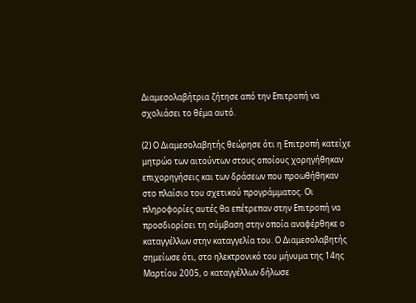Διαμεσολαβήτρια ζήτησε από την Επιτροπή να σχολιάσει το θέμα αυτό.

(2) Ο Διαμεσολαβητής θεώρησε ότι η Επιτροπή κατείχε μητρώο των αιτούντων στους οποίους χορηγήθηκαν επιχορηγήσεις και των δράσεων που προωθήθηκαν στο πλαίσιο του σχετικού προγράμματος. Οι πληροφορίες αυτές θα επέτρεπαν στην Επιτροπή να προσδιορίσει τη σύμβαση στην οποία αναφέρθηκε ο καταγγέλλων στην καταγγελία του. Ο Διαμεσολαβητής σημείωσε ότι, στο ηλεκτρονικό του μήνυμα της 14ης Μαρτίου 2005, ο καταγγέλλων δήλωσε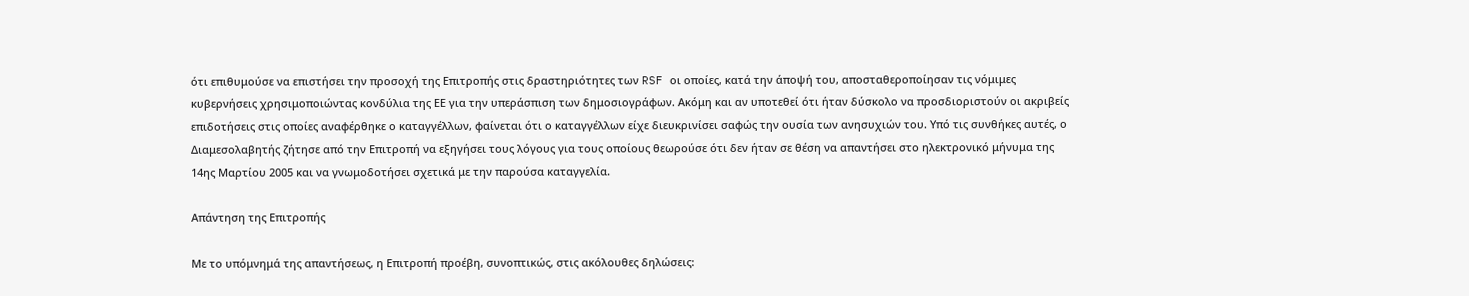ότι επιθυμούσε να επιστήσει την προσοχή της Επιτροπής στις δραστηριότητες των RSF οι οποίες, κατά την άποψή του, αποσταθεροποίησαν τις νόμιμες κυβερνήσεις χρησιμοποιώντας κονδύλια της ΕΕ για την υπεράσπιση των δημοσιογράφων. Ακόμη και αν υποτεθεί ότι ήταν δύσκολο να προσδιοριστούν οι ακριβείς επιδοτήσεις στις οποίες αναφέρθηκε ο καταγγέλλων, φαίνεται ότι ο καταγγέλλων είχε διευκρινίσει σαφώς την ουσία των ανησυχιών του. Υπό τις συνθήκες αυτές, ο Διαμεσολαβητής ζήτησε από την Επιτροπή να εξηγήσει τους λόγους για τους οποίους θεωρούσε ότι δεν ήταν σε θέση να απαντήσει στο ηλεκτρονικό μήνυμα της 14ης Μαρτίου 2005 και να γνωμοδοτήσει σχετικά με την παρούσα καταγγελία.

Απάντηση της Επιτροπής

Με το υπόμνημά της απαντήσεως, η Επιτροπή προέβη, συνοπτικώς, στις ακόλουθες δηλώσεις: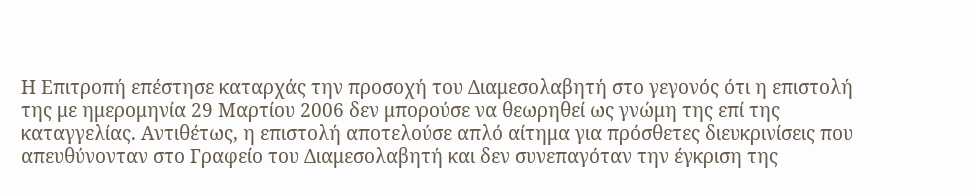Η Επιτροπή επέστησε καταρχάς την προσοχή του Διαμεσολαβητή στο γεγονός ότι η επιστολή της με ημερομηνία 29 Μαρτίου 2006 δεν μπορούσε να θεωρηθεί ως γνώμη της επί της καταγγελίας. Αντιθέτως, η επιστολή αποτελούσε απλό αίτημα για πρόσθετες διευκρινίσεις που απευθύνονταν στο Γραφείο του Διαμεσολαβητή και δεν συνεπαγόταν την έγκριση της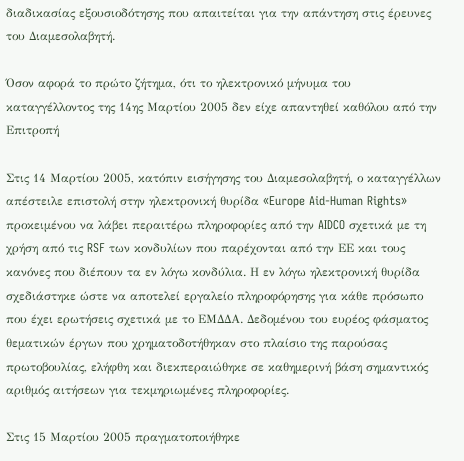διαδικασίας εξουσιοδότησης που απαιτείται για την απάντηση στις έρευνες του Διαμεσολαβητή.

Όσον αφορά το πρώτο ζήτημα, ότι το ηλεκτρονικό μήνυμα του καταγγέλλοντος της 14ης Μαρτίου 2005 δεν είχε απαντηθεί καθόλου από την Επιτροπή

Στις 14 Μαρτίου 2005, κατόπιν εισήγησης του Διαμεσολαβητή, ο καταγγέλλων απέστειλε επιστολή στην ηλεκτρονική θυρίδα «Europe Aid-Human Rights» προκειμένου να λάβει περαιτέρω πληροφορίες από την AIDCO σχετικά με τη χρήση από τις RSF των κονδυλίων που παρέχονται από την ΕΕ και τους κανόνες που διέπουν τα εν λόγω κονδύλια. Η εν λόγω ηλεκτρονική θυρίδα σχεδιάστηκε ώστε να αποτελεί εργαλείο πληροφόρησης για κάθε πρόσωπο που έχει ερωτήσεις σχετικά με το ΕΜΔΔΑ. Δεδομένου του ευρέος φάσματος θεματικών έργων που χρηματοδοτήθηκαν στο πλαίσιο της παρούσας πρωτοβουλίας, ελήφθη και διεκπεραιώθηκε σε καθημερινή βάση σημαντικός αριθμός αιτήσεων για τεκμηριωμένες πληροφορίες.

Στις 15 Μαρτίου 2005 πραγματοποιήθηκε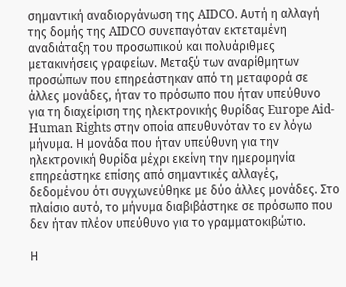σημαντική αναδιοργάνωση της AIDCO. Αυτή η αλλαγή της δομής της AIDCO συνεπαγόταν εκτεταμένη αναδιάταξη του προσωπικού και πολυάριθμες μετακινήσεις γραφείων. Μεταξύ των αναρίθμητων προσώπων που επηρεάστηκαν από τη μεταφορά σε άλλες μονάδες, ήταν το πρόσωπο που ήταν υπεύθυνο για τη διαχείριση της ηλεκτρονικής θυρίδας Europe Aid-Human Rights στην οποία απευθυνόταν το εν λόγω μήνυμα. Η μονάδα που ήταν υπεύθυνη για την ηλεκτρονική θυρίδα μέχρι εκείνη την ημερομηνία επηρεάστηκε επίσης από σημαντικές αλλαγές, δεδομένου ότι συγχωνεύθηκε με δύο άλλες μονάδες. Στο πλαίσιο αυτό, το μήνυμα διαβιβάστηκε σε πρόσωπο που δεν ήταν πλέον υπεύθυνο για το γραμματοκιβώτιο.

Η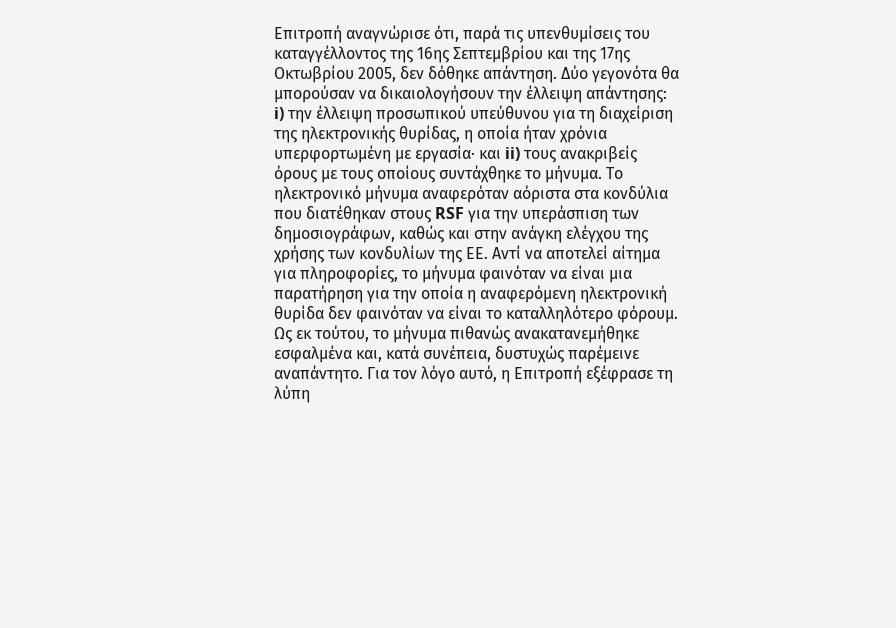Επιτροπή αναγνώρισε ότι, παρά τις υπενθυμίσεις του καταγγέλλοντος της 16ης Σεπτεμβρίου και της 17ης Οκτωβρίου 2005, δεν δόθηκε απάντηση. Δύο γεγονότα θα μπορούσαν να δικαιολογήσουν την έλλειψη απάντησης: i) την έλλειψη προσωπικού υπεύθυνου για τη διαχείριση της ηλεκτρονικής θυρίδας, η οποία ήταν χρόνια υπερφορτωμένη με εργασία· και ii) τους ανακριβείς όρους με τους οποίους συντάχθηκε το μήνυμα. Το ηλεκτρονικό μήνυμα αναφερόταν αόριστα στα κονδύλια που διατέθηκαν στους RSF για την υπεράσπιση των δημοσιογράφων, καθώς και στην ανάγκη ελέγχου της χρήσης των κονδυλίων της ΕΕ. Αντί να αποτελεί αίτημα για πληροφορίες, το μήνυμα φαινόταν να είναι μια παρατήρηση για την οποία η αναφερόμενη ηλεκτρονική θυρίδα δεν φαινόταν να είναι το καταλληλότερο φόρουμ. Ως εκ τούτου, το μήνυμα πιθανώς ανακατανεμήθηκε εσφαλμένα και, κατά συνέπεια, δυστυχώς παρέμεινε αναπάντητο. Για τον λόγο αυτό, η Επιτροπή εξέφρασε τη λύπη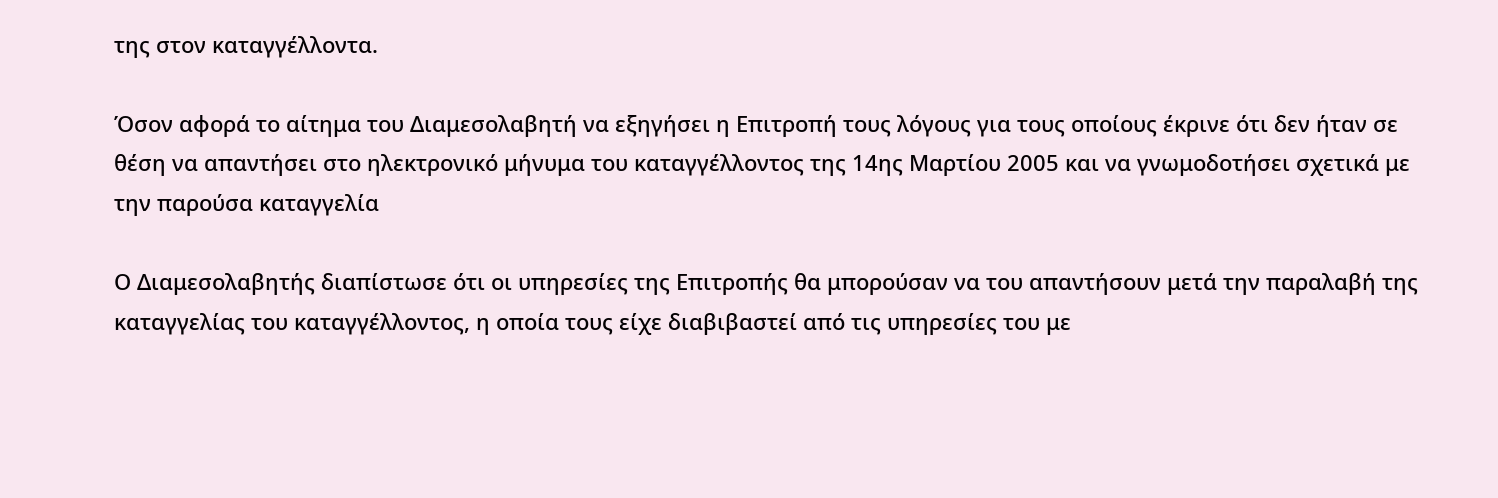της στον καταγγέλλοντα.

Όσον αφορά το αίτημα του Διαμεσολαβητή να εξηγήσει η Επιτροπή τους λόγους για τους οποίους έκρινε ότι δεν ήταν σε θέση να απαντήσει στο ηλεκτρονικό μήνυμα του καταγγέλλοντος της 14ης Μαρτίου 2005 και να γνωμοδοτήσει σχετικά με την παρούσα καταγγελία

Ο Διαμεσολαβητής διαπίστωσε ότι οι υπηρεσίες της Επιτροπής θα μπορούσαν να του απαντήσουν μετά την παραλαβή της καταγγελίας του καταγγέλλοντος, η οποία τους είχε διαβιβαστεί από τις υπηρεσίες του με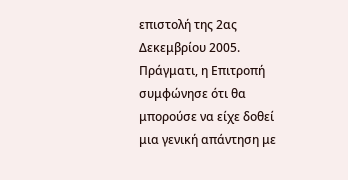επιστολή της 2ας Δεκεμβρίου 2005. Πράγματι, η Επιτροπή συμφώνησε ότι θα μπορούσε να είχε δοθεί μια γενική απάντηση με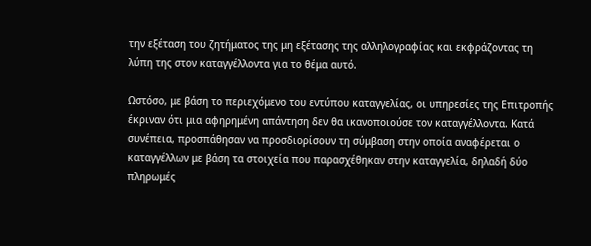την εξέταση του ζητήματος της μη εξέτασης της αλληλογραφίας και εκφράζοντας τη λύπη της στον καταγγέλλοντα για το θέμα αυτό.

Ωστόσο, με βάση το περιεχόμενο του εντύπου καταγγελίας, οι υπηρεσίες της Επιτροπής έκριναν ότι μια αφηρημένη απάντηση δεν θα ικανοποιούσε τον καταγγέλλοντα. Κατά συνέπεια, προσπάθησαν να προσδιορίσουν τη σύμβαση στην οποία αναφέρεται ο καταγγέλλων με βάση τα στοιχεία που παρασχέθηκαν στην καταγγελία, δηλαδή δύο πληρωμές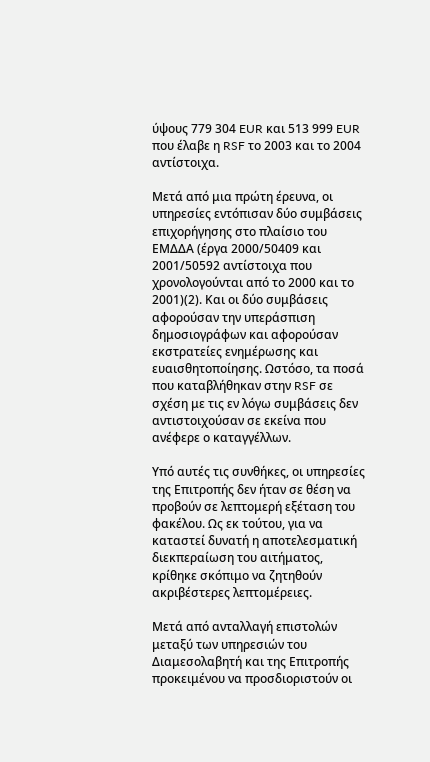ύψους 779 304 EUR και 513 999 EUR που έλαβε η RSF το 2003 και το 2004 αντίστοιχα.

Μετά από μια πρώτη έρευνα, οι υπηρεσίες εντόπισαν δύο συμβάσεις επιχορήγησης στο πλαίσιο του ΕΜΔΔΑ (έργα 2000/50409 και 2001/50592 αντίστοιχα που χρονολογούνται από το 2000 και το 2001)(2). Και οι δύο συμβάσεις αφορούσαν την υπεράσπιση δημοσιογράφων και αφορούσαν εκστρατείες ενημέρωσης και ευαισθητοποίησης. Ωστόσο, τα ποσά που καταβλήθηκαν στην RSF σε σχέση με τις εν λόγω συμβάσεις δεν αντιστοιχούσαν σε εκείνα που ανέφερε ο καταγγέλλων.

Υπό αυτές τις συνθήκες, οι υπηρεσίες της Επιτροπής δεν ήταν σε θέση να προβούν σε λεπτομερή εξέταση του φακέλου. Ως εκ τούτου, για να καταστεί δυνατή η αποτελεσματική διεκπεραίωση του αιτήματος, κρίθηκε σκόπιμο να ζητηθούν ακριβέστερες λεπτομέρειες.

Μετά από ανταλλαγή επιστολών μεταξύ των υπηρεσιών του Διαμεσολαβητή και της Επιτροπής προκειμένου να προσδιοριστούν οι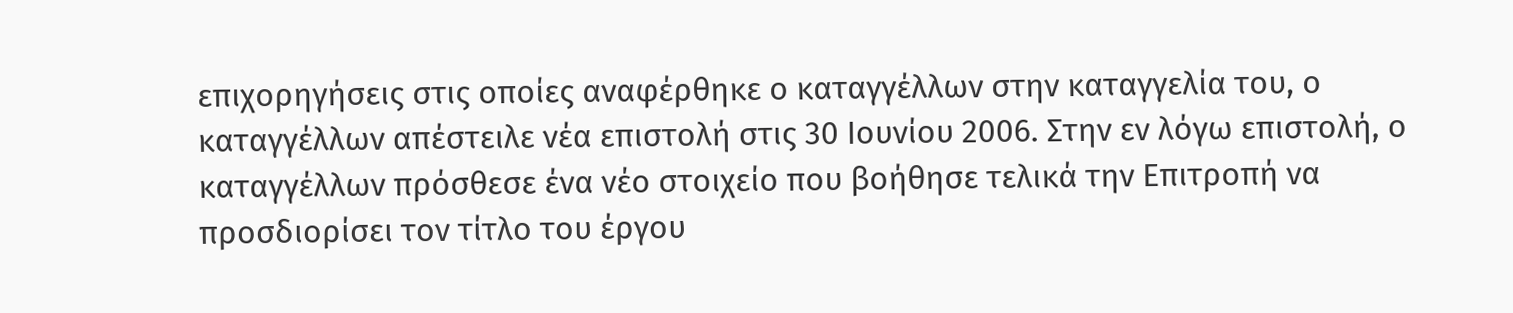επιχορηγήσεις στις οποίες αναφέρθηκε ο καταγγέλλων στην καταγγελία του, ο καταγγέλλων απέστειλε νέα επιστολή στις 30 Ιουνίου 2006. Στην εν λόγω επιστολή, ο καταγγέλλων πρόσθεσε ένα νέο στοιχείο που βοήθησε τελικά την Επιτροπή να προσδιορίσει τον τίτλο του έργου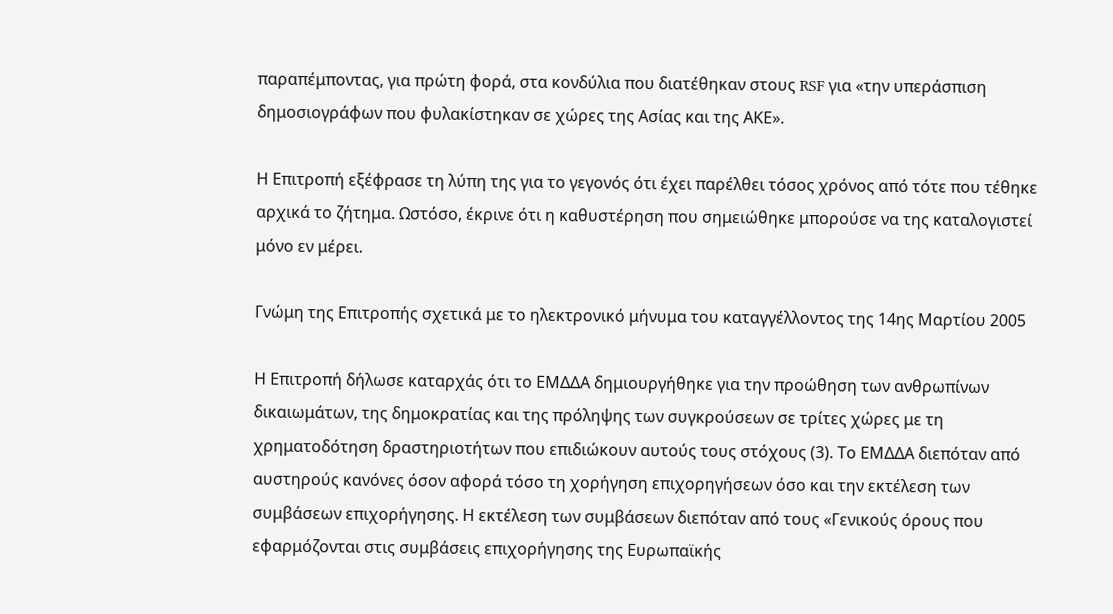παραπέμποντας, για πρώτη φορά, στα κονδύλια που διατέθηκαν στους RSF για «την υπεράσπιση δημοσιογράφων που φυλακίστηκαν σε χώρες της Ασίας και της ΑΚΕ».

Η Επιτροπή εξέφρασε τη λύπη της για το γεγονός ότι έχει παρέλθει τόσος χρόνος από τότε που τέθηκε αρχικά το ζήτημα. Ωστόσο, έκρινε ότι η καθυστέρηση που σημειώθηκε μπορούσε να της καταλογιστεί μόνο εν μέρει.

Γνώμη της Επιτροπής σχετικά με το ηλεκτρονικό μήνυμα του καταγγέλλοντος της 14ης Μαρτίου 2005

Η Επιτροπή δήλωσε καταρχάς ότι το ΕΜΔΔΑ δημιουργήθηκε για την προώθηση των ανθρωπίνων δικαιωμάτων, της δημοκρατίας και της πρόληψης των συγκρούσεων σε τρίτες χώρες με τη χρηματοδότηση δραστηριοτήτων που επιδιώκουν αυτούς τους στόχους (3). Το ΕΜΔΔΑ διεπόταν από αυστηρούς κανόνες όσον αφορά τόσο τη χορήγηση επιχορηγήσεων όσο και την εκτέλεση των συμβάσεων επιχορήγησης. Η εκτέλεση των συμβάσεων διεπόταν από τους «Γενικούς όρους που εφαρμόζονται στις συμβάσεις επιχορήγησης της Ευρωπαϊκής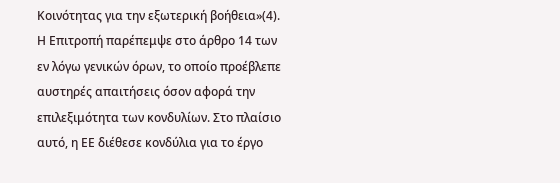Κοινότητας για την εξωτερική βοήθεια»(4). Η Επιτροπή παρέπεμψε στο άρθρο 14 των εν λόγω γενικών όρων, το οποίο προέβλεπε αυστηρές απαιτήσεις όσον αφορά την επιλεξιμότητα των κονδυλίων. Στο πλαίσιο αυτό, η ΕΕ διέθεσε κονδύλια για το έργο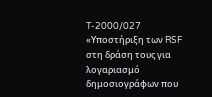T-2000/027 «Υποστήριξη των RSF στη δράση τους για λογαριασμό δημοσιογράφων που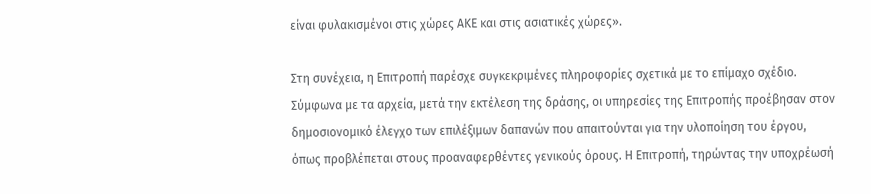είναι φυλακισμένοι στις χώρες ΑΚΕ και στις ασιατικές χώρες».

Στη συνέχεια, η Επιτροπή παρέσχε συγκεκριμένες πληροφορίες σχετικά με το επίμαχο σχέδιο. Σύμφωνα με τα αρχεία, μετά την εκτέλεση της δράσης, οι υπηρεσίες της Επιτροπής προέβησαν στον δημοσιονομικό έλεγχο των επιλέξιμων δαπανών που απαιτούνται για την υλοποίηση του έργου, όπως προβλέπεται στους προαναφερθέντες γενικούς όρους. Η Επιτροπή, τηρώντας την υποχρέωσή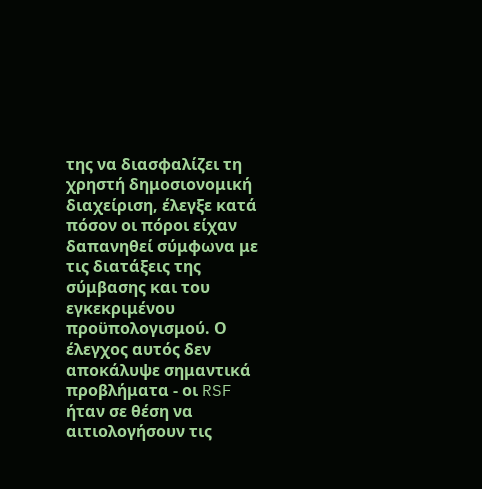της να διασφαλίζει τη χρηστή δημοσιονομική διαχείριση, έλεγξε κατά πόσον οι πόροι είχαν δαπανηθεί σύμφωνα με τις διατάξεις της σύμβασης και του εγκεκριμένου προϋπολογισμού. Ο έλεγχος αυτός δεν αποκάλυψε σημαντικά προβλήματα - οι RSF ήταν σε θέση να αιτιολογήσουν τις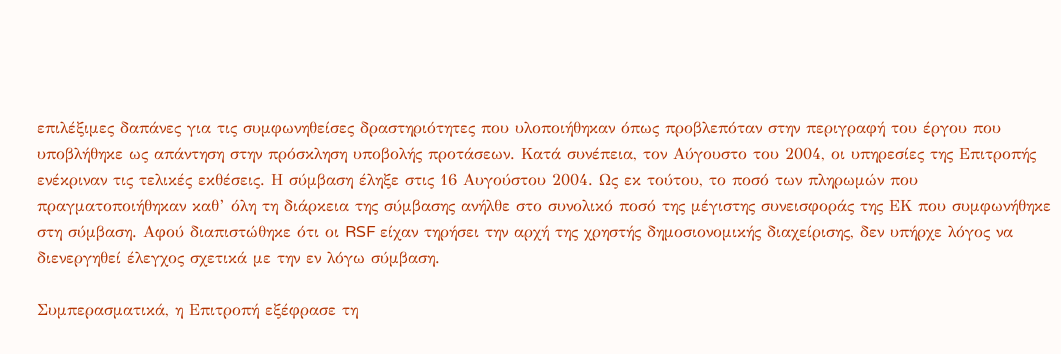επιλέξιμες δαπάνες για τις συμφωνηθείσες δραστηριότητες που υλοποιήθηκαν όπως προβλεπόταν στην περιγραφή του έργου που υποβλήθηκε ως απάντηση στην πρόσκληση υποβολής προτάσεων. Κατά συνέπεια, τον Αύγουστο του 2004, οι υπηρεσίες της Επιτροπής ενέκριναν τις τελικές εκθέσεις. Η σύμβαση έληξε στις 16 Αυγούστου 2004. Ως εκ τούτου, το ποσό των πληρωμών που πραγματοποιήθηκαν καθ’ όλη τη διάρκεια της σύμβασης ανήλθε στο συνολικό ποσό της μέγιστης συνεισφοράς της ΕΚ που συμφωνήθηκε στη σύμβαση. Αφού διαπιστώθηκε ότι οι RSF είχαν τηρήσει την αρχή της χρηστής δημοσιονομικής διαχείρισης, δεν υπήρχε λόγος να διενεργηθεί έλεγχος σχετικά με την εν λόγω σύμβαση.

Συμπερασματικά, η Επιτροπή εξέφρασε τη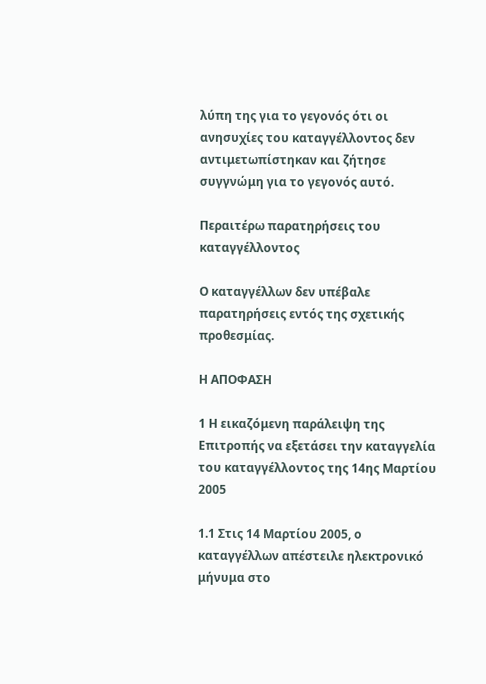λύπη της για το γεγονός ότι οι ανησυχίες του καταγγέλλοντος δεν αντιμετωπίστηκαν και ζήτησε συγγνώμη για το γεγονός αυτό.

Περαιτέρω παρατηρήσεις του καταγγέλλοντος

Ο καταγγέλλων δεν υπέβαλε παρατηρήσεις εντός της σχετικής προθεσμίας.

Η ΑΠΟΦΑΣΗ

1 Η εικαζόμενη παράλειψη της Επιτροπής να εξετάσει την καταγγελία του καταγγέλλοντος της 14ης Μαρτίου 2005

1.1 Στις 14 Μαρτίου 2005, ο καταγγέλλων απέστειλε ηλεκτρονικό μήνυμα στο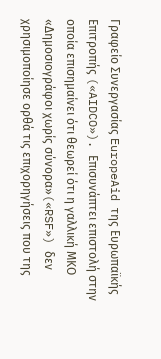Γραφείο Συνεργασίας EuropeAid της Ευρωπαϊκής Επιτροπής («AIDCO»). Επισυνάπτει επιστολή στην οποία επισημαίνει ότι θεωρεί ότι η γαλλική ΜΚΟ «Δημοσιογράφοι χωρίς σύνορα»(«RSF») δεν χρησιμοποίησε ορθά τις επιχορηγήσεις που της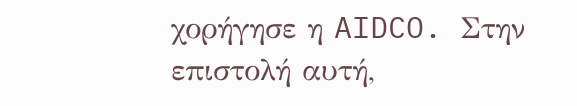χορήγησε η AIDCO. Στην επιστολή αυτή,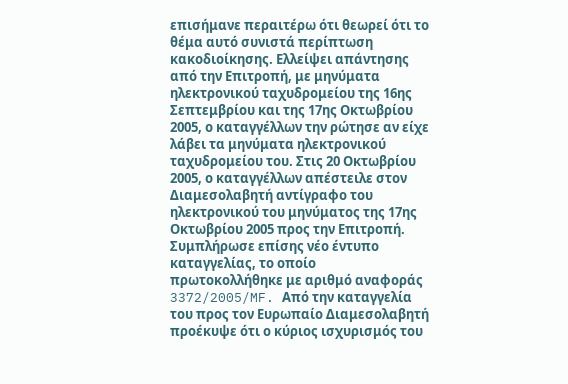επισήμανε περαιτέρω ότι θεωρεί ότι το θέμα αυτό συνιστά περίπτωση κακοδιοίκησης. Ελλείψει απάντησης από την Επιτροπή, με μηνύματα ηλεκτρονικού ταχυδρομείου της 16ης Σεπτεμβρίου και της 17ης Οκτωβρίου 2005, ο καταγγέλλων την ρώτησε αν είχε λάβει τα μηνύματα ηλεκτρονικού ταχυδρομείου του. Στις 20 Οκτωβρίου 2005, ο καταγγέλλων απέστειλε στον Διαμεσολαβητή αντίγραφο του ηλεκτρονικού του μηνύματος της 17ης Οκτωβρίου 2005 προς την Επιτροπή. Συμπλήρωσε επίσης νέο έντυπο καταγγελίας, το οποίο πρωτοκολλήθηκε με αριθμό αναφοράς 3372/2005/MF. Από την καταγγελία του προς τον Ευρωπαίο Διαμεσολαβητή προέκυψε ότι ο κύριος ισχυρισμός του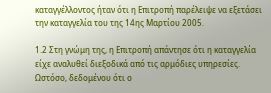καταγγέλλοντος ήταν ότι η Επιτροπή παρέλειψε να εξετάσει την καταγγελία του της 14ης Μαρτίου 2005.

1.2 Στη γνώμη της, η Επιτροπή απάντησε ότι η καταγγελία είχε αναλυθεί διεξοδικά από τις αρμόδιες υπηρεσίες. Ωστόσο, δεδομένου ότι ο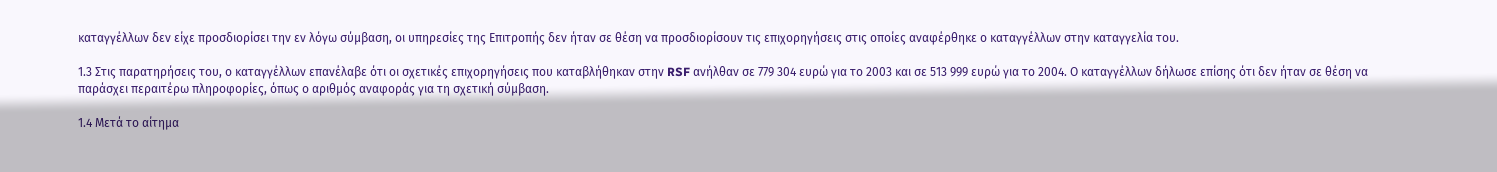καταγγέλλων δεν είχε προσδιορίσει την εν λόγω σύμβαση, οι υπηρεσίες της Επιτροπής δεν ήταν σε θέση να προσδιορίσουν τις επιχορηγήσεις στις οποίες αναφέρθηκε ο καταγγέλλων στην καταγγελία του.

1.3 Στις παρατηρήσεις του, ο καταγγέλλων επανέλαβε ότι οι σχετικές επιχορηγήσεις που καταβλήθηκαν στην RSF ανήλθαν σε 779 304 ευρώ για το 2003 και σε 513 999 ευρώ για το 2004. Ο καταγγέλλων δήλωσε επίσης ότι δεν ήταν σε θέση να παράσχει περαιτέρω πληροφορίες, όπως ο αριθμός αναφοράς για τη σχετική σύμβαση.

1.4 Μετά το αίτημα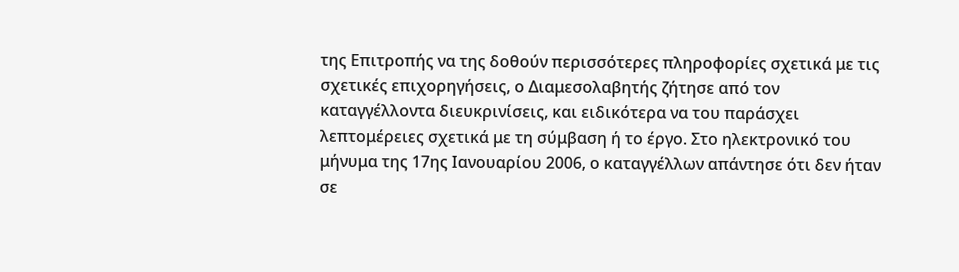της Επιτροπής να της δοθούν περισσότερες πληροφορίες σχετικά με τις σχετικές επιχορηγήσεις, ο Διαμεσολαβητής ζήτησε από τον καταγγέλλοντα διευκρινίσεις, και ειδικότερα να του παράσχει λεπτομέρειες σχετικά με τη σύμβαση ή το έργο. Στο ηλεκτρονικό του μήνυμα της 17ης Ιανουαρίου 2006, ο καταγγέλλων απάντησε ότι δεν ήταν σε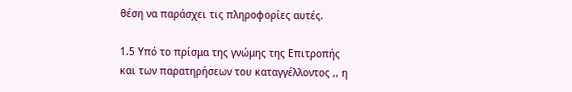θέση να παράσχει τις πληροφορίες αυτές.

1.5 Υπό το πρίσμα της γνώμης της Επιτροπής και των παρατηρήσεων του καταγγέλλοντος ,, η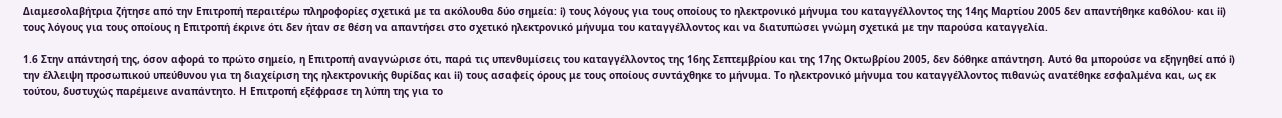Διαμεσολαβήτρια ζήτησε από την Επιτροπή περαιτέρω πληροφορίες σχετικά με τα ακόλουθα δύο σημεία: i) τους λόγους για τους οποίους το ηλεκτρονικό μήνυμα του καταγγέλλοντος της 14ης Μαρτίου 2005 δεν απαντήθηκε καθόλου· και ii) τους λόγους για τους οποίους η Επιτροπή έκρινε ότι δεν ήταν σε θέση να απαντήσει στο σχετικό ηλεκτρονικό μήνυμα του καταγγέλλοντος και να διατυπώσει γνώμη σχετικά με την παρούσα καταγγελία.

1.6 Στην απάντησή της, όσον αφορά το πρώτο σημείο, η Επιτροπή αναγνώρισε ότι, παρά τις υπενθυμίσεις του καταγγέλλοντος της 16ης Σεπτεμβρίου και της 17ης Οκτωβρίου 2005, δεν δόθηκε απάντηση. Αυτό θα μπορούσε να εξηγηθεί από i) την έλλειψη προσωπικού υπεύθυνου για τη διαχείριση της ηλεκτρονικής θυρίδας και ii) τους ασαφείς όρους με τους οποίους συντάχθηκε το μήνυμα. Το ηλεκτρονικό μήνυμα του καταγγέλλοντος πιθανώς ανατέθηκε εσφαλμένα και, ως εκ τούτου, δυστυχώς παρέμεινε αναπάντητο. Η Επιτροπή εξέφρασε τη λύπη της για το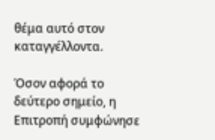θέμα αυτό στον καταγγέλλοντα.

Όσον αφορά το δεύτερο σημείο, η Επιτροπή συμφώνησε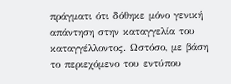πράγματι ότι δόθηκε μόνο γενική απάντηση στην καταγγελία του καταγγέλλοντος. Ωστόσο, με βάση το περιεχόμενο του εντύπου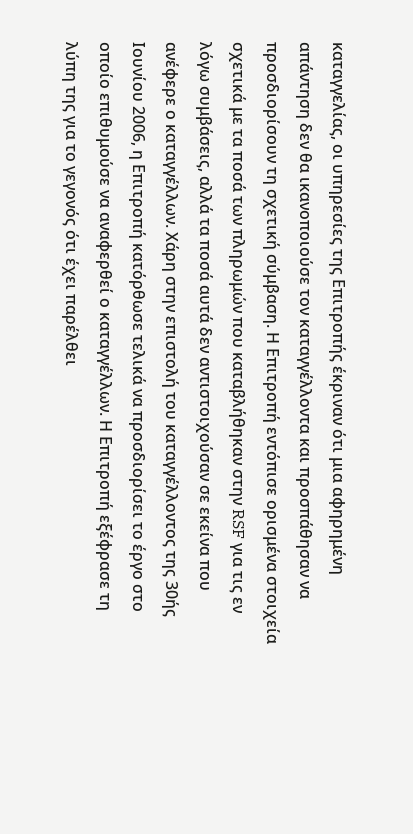καταγγελίας, οι υπηρεσίες της Επιτροπής έκριναν ότι μια αφηρημένη απάντηση δεν θα ικανοποιούσε τον καταγγέλλοντα και προσπάθησαν να προσδιορίσουν τη σχετική σύμβαση. Η Επιτροπή εντόπισε ορισμένα στοιχεία σχετικά με τα ποσά των πληρωμών που καταβλήθηκαν στην RSF για τις εν λόγω συμβάσεις, αλλά τα ποσά αυτά δεν αντιστοιχούσαν σε εκείνα που ανέφερε ο καταγγέλλων. Χάρη στην επιστολή του καταγγέλλοντος της 30ής Ιουνίου 2006, η Επιτροπή κατόρθωσε τελικά να προσδιορίσει το έργο στο οποίο επιθυμούσε να αναφερθεί ο καταγγέλλων. Η Επιτροπή εξέφρασε τη λύπη της για το γεγονός ότι έχει παρέλθει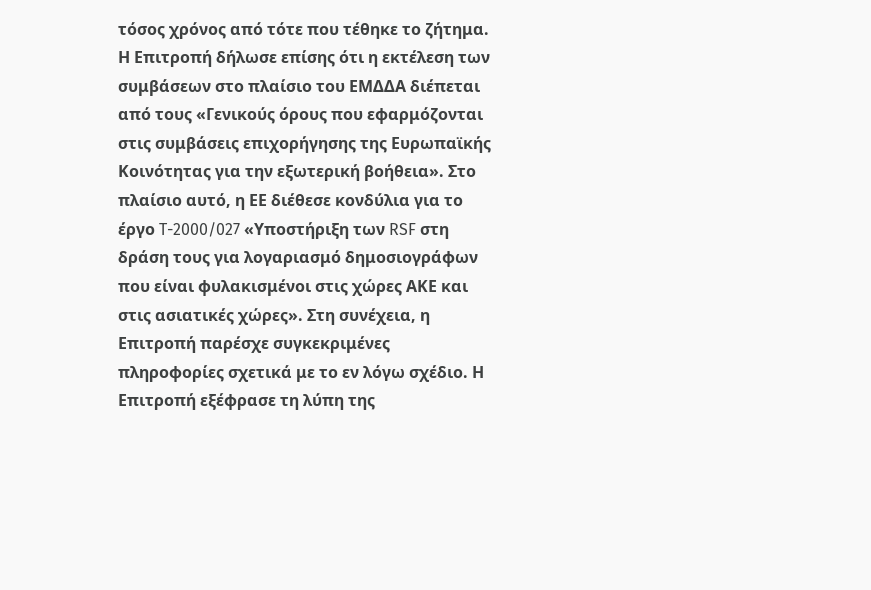τόσος χρόνος από τότε που τέθηκε το ζήτημα. Η Επιτροπή δήλωσε επίσης ότι η εκτέλεση των συμβάσεων στο πλαίσιο του ΕΜΔΔΑ διέπεται από τους «Γενικούς όρους που εφαρμόζονται στις συμβάσεις επιχορήγησης της Ευρωπαϊκής Κοινότητας για την εξωτερική βοήθεια». Στο πλαίσιο αυτό, η ΕΕ διέθεσε κονδύλια για το έργο T-2000/027 «Υποστήριξη των RSF στη δράση τους για λογαριασμό δημοσιογράφων που είναι φυλακισμένοι στις χώρες ΑΚΕ και στις ασιατικές χώρες». Στη συνέχεια, η Επιτροπή παρέσχε συγκεκριμένες πληροφορίες σχετικά με το εν λόγω σχέδιο. Η Επιτροπή εξέφρασε τη λύπη της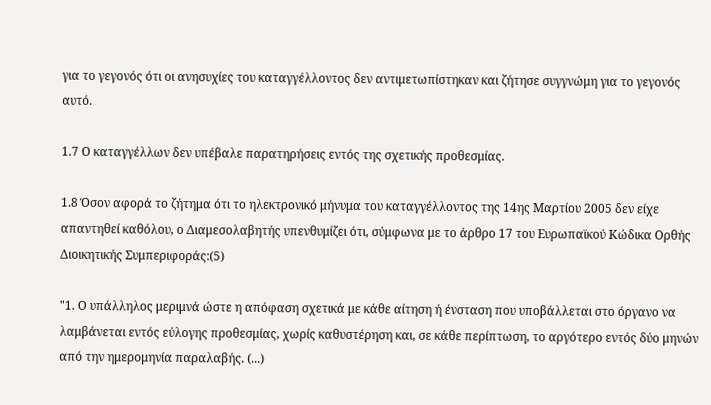για το γεγονός ότι οι ανησυχίες του καταγγέλλοντος δεν αντιμετωπίστηκαν και ζήτησε συγγνώμη για το γεγονός αυτό.

1.7 Ο καταγγέλλων δεν υπέβαλε παρατηρήσεις εντός της σχετικής προθεσμίας.

1.8 Όσον αφορά το ζήτημα ότι το ηλεκτρονικό μήνυμα του καταγγέλλοντος της 14ης Μαρτίου 2005 δεν είχε απαντηθεί καθόλου, ο Διαμεσολαβητής υπενθυμίζει ότι, σύμφωνα με το άρθρο 17 του Ευρωπαϊκού Κώδικα Ορθής Διοικητικής Συμπεριφοράς:(5)

"1. Ο υπάλληλος μεριμνά ώστε η απόφαση σχετικά με κάθε αίτηση ή ένσταση που υποβάλλεται στο όργανο να λαμβάνεται εντός εύλογης προθεσμίας, χωρίς καθυστέρηση και, σε κάθε περίπτωση, το αργότερο εντός δύο μηνών από την ημερομηνία παραλαβής. (...)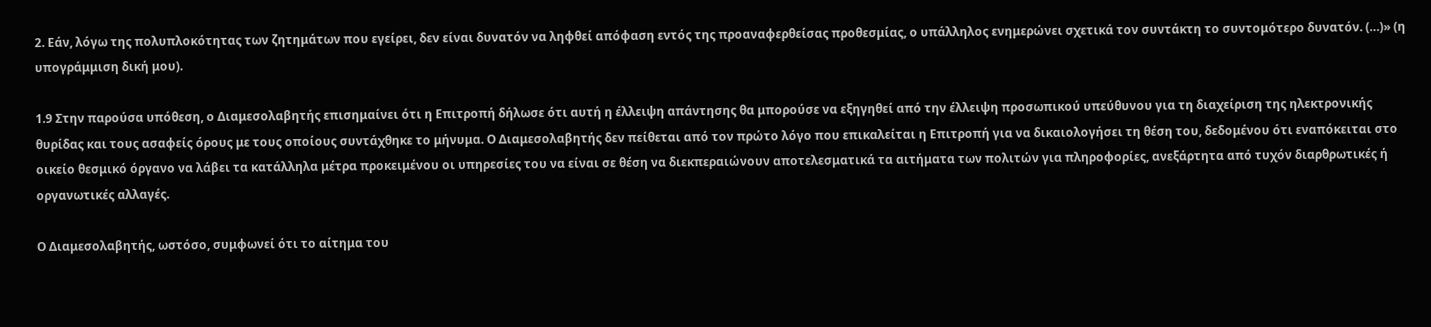2. Εάν, λόγω της πολυπλοκότητας των ζητημάτων που εγείρει, δεν είναι δυνατόν να ληφθεί απόφαση εντός της προαναφερθείσας προθεσμίας, ο υπάλληλος ενημερώνει σχετικά τον συντάκτη το συντομότερο δυνατόν. (…)» (η υπογράμμιση δική μου).

1.9 Στην παρούσα υπόθεση, ο Διαμεσολαβητής επισημαίνει ότι η Επιτροπή δήλωσε ότι αυτή η έλλειψη απάντησης θα μπορούσε να εξηγηθεί από την έλλειψη προσωπικού υπεύθυνου για τη διαχείριση της ηλεκτρονικής θυρίδας και τους ασαφείς όρους με τους οποίους συντάχθηκε το μήνυμα. Ο Διαμεσολαβητής δεν πείθεται από τον πρώτο λόγο που επικαλείται η Επιτροπή για να δικαιολογήσει τη θέση του, δεδομένου ότι εναπόκειται στο οικείο θεσμικό όργανο να λάβει τα κατάλληλα μέτρα προκειμένου οι υπηρεσίες του να είναι σε θέση να διεκπεραιώνουν αποτελεσματικά τα αιτήματα των πολιτών για πληροφορίες, ανεξάρτητα από τυχόν διαρθρωτικές ή οργανωτικές αλλαγές.

Ο Διαμεσολαβητής, ωστόσο, συμφωνεί ότι το αίτημα του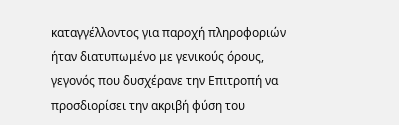καταγγέλλοντος για παροχή πληροφοριών ήταν διατυπωμένο με γενικούς όρους, γεγονός που δυσχέρανε την Επιτροπή να προσδιορίσει την ακριβή φύση του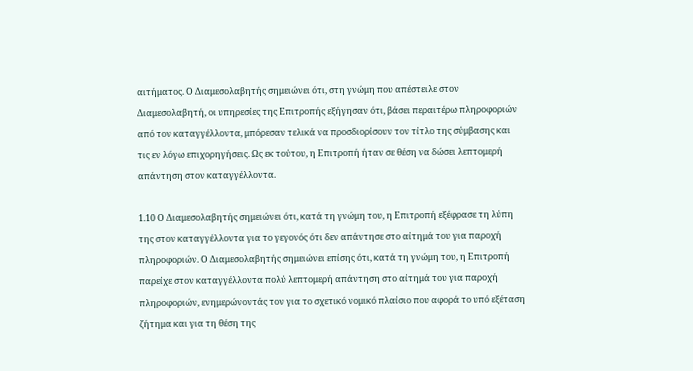αιτήματος. Ο Διαμεσολαβητής σημειώνει ότι, στη γνώμη που απέστειλε στον Διαμεσολαβητή, οι υπηρεσίες της Επιτροπής εξήγησαν ότι, βάσει περαιτέρω πληροφοριών από τον καταγγέλλοντα, μπόρεσαν τελικά να προσδιορίσουν τον τίτλο της σύμβασης και τις εν λόγω επιχορηγήσεις. Ως εκ τούτου, η Επιτροπή ήταν σε θέση να δώσει λεπτομερή απάντηση στον καταγγέλλοντα.

1.10 Ο Διαμεσολαβητής σημειώνει ότι, κατά τη γνώμη του, η Επιτροπή εξέφρασε τη λύπη της στον καταγγέλλοντα για το γεγονός ότι δεν απάντησε στο αίτημά του για παροχή πληροφοριών. Ο Διαμεσολαβητής σημειώνει επίσης ότι, κατά τη γνώμη του, η Επιτροπή παρείχε στον καταγγέλλοντα πολύ λεπτομερή απάντηση στο αίτημά του για παροχή πληροφοριών, ενημερώνοντάς τον για το σχετικό νομικό πλαίσιο που αφορά το υπό εξέταση ζήτημα και για τη θέση της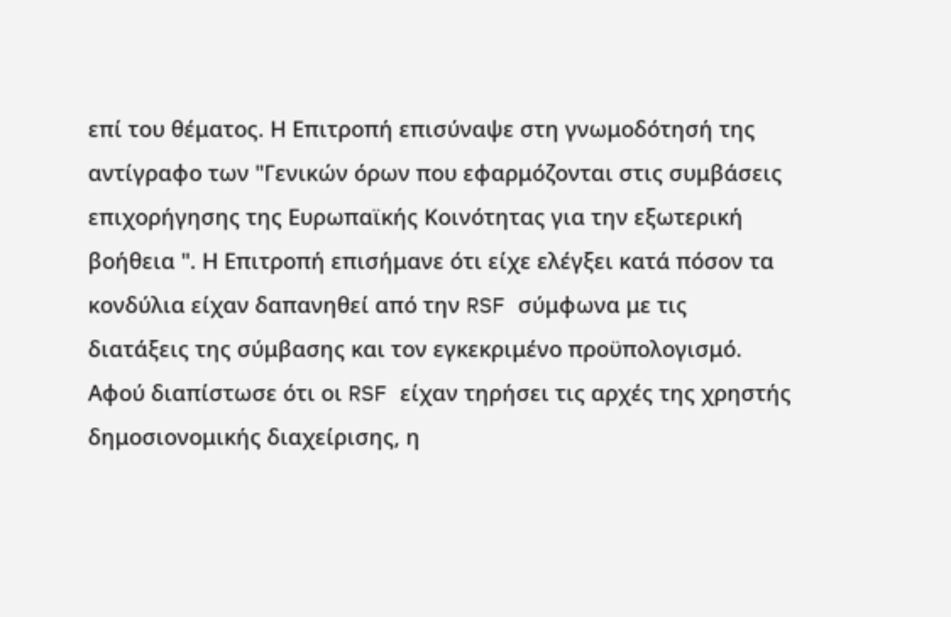επί του θέματος. Η Επιτροπή επισύναψε στη γνωμοδότησή της αντίγραφο των "Γενικών όρων που εφαρμόζονται στις συμβάσεις επιχορήγησης της Ευρωπαϊκής Κοινότητας για την εξωτερική βοήθεια ". Η Επιτροπή επισήμανε ότι είχε ελέγξει κατά πόσον τα κονδύλια είχαν δαπανηθεί από την RSF σύμφωνα με τις διατάξεις της σύμβασης και τον εγκεκριμένο προϋπολογισμό. Αφού διαπίστωσε ότι οι RSF είχαν τηρήσει τις αρχές της χρηστής δημοσιονομικής διαχείρισης, η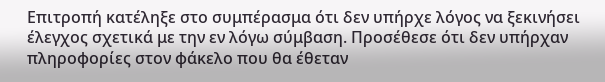Επιτροπή κατέληξε στο συμπέρασμα ότι δεν υπήρχε λόγος να ξεκινήσει έλεγχος σχετικά με την εν λόγω σύμβαση. Προσέθεσε ότι δεν υπήρχαν πληροφορίες στον φάκελο που θα έθεταν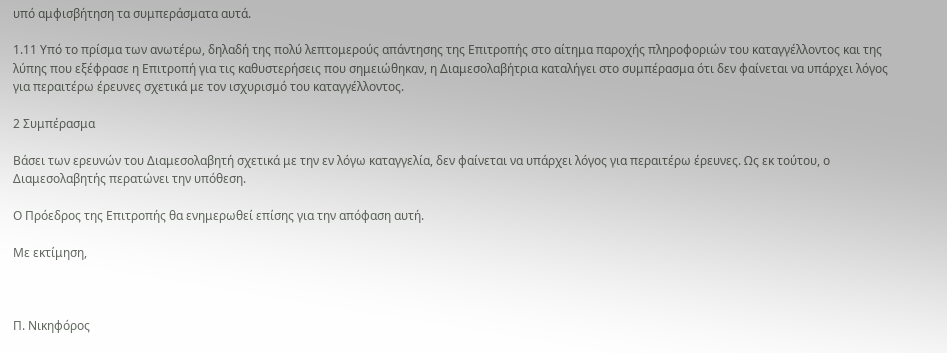υπό αμφισβήτηση τα συμπεράσματα αυτά.

1.11 Υπό το πρίσμα των ανωτέρω, δηλαδή της πολύ λεπτομερούς απάντησης της Επιτροπής στο αίτημα παροχής πληροφοριών του καταγγέλλοντος και της λύπης που εξέφρασε η Επιτροπή για τις καθυστερήσεις που σημειώθηκαν, η Διαμεσολαβήτρια καταλήγει στο συμπέρασμα ότι δεν φαίνεται να υπάρχει λόγος για περαιτέρω έρευνες σχετικά με τον ισχυρισμό του καταγγέλλοντος.

2 Συμπέρασμα

Βάσει των ερευνών του Διαμεσολαβητή σχετικά με την εν λόγω καταγγελία, δεν φαίνεται να υπάρχει λόγος για περαιτέρω έρευνες. Ως εκ τούτου, ο Διαμεσολαβητής περατώνει την υπόθεση.

Ο Πρόεδρος της Επιτροπής θα ενημερωθεί επίσης για την απόφαση αυτή.

Με εκτίμηση,



Π. Νικηφόρος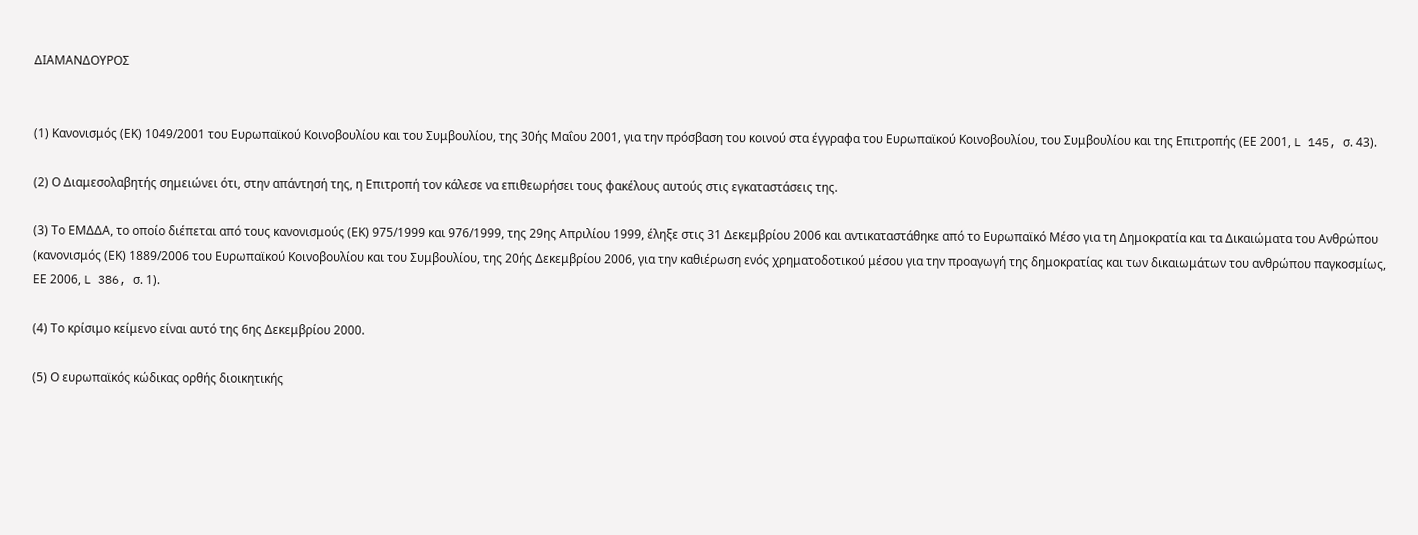ΔΙΑΜΑΝΔΟΥΡΟΣ


(1) Κανονισμός (ΕΚ) 1049/2001 του Ευρωπαϊκού Κοινοβουλίου και του Συμβουλίου, της 30ής Μαΐου 2001, για την πρόσβαση του κοινού στα έγγραφα του Ευρωπαϊκού Κοινοβουλίου, του Συμβουλίου και της Επιτροπής (ΕΕ 2001, L 145, σ. 43).

(2) Ο Διαμεσολαβητής σημειώνει ότι, στην απάντησή της, η Επιτροπή τον κάλεσε να επιθεωρήσει τους φακέλους αυτούς στις εγκαταστάσεις της.

(3) Το ΕΜΔΔΑ, το οποίο διέπεται από τους κανονισμούς (ΕΚ) 975/1999 και 976/1999, της 29ης Απριλίου 1999, έληξε στις 31 Δεκεμβρίου 2006 και αντικαταστάθηκε από το Ευρωπαϊκό Μέσο για τη Δημοκρατία και τα Δικαιώματα του Ανθρώπου (κανονισμός (ΕΚ) 1889/2006 του Ευρωπαϊκού Κοινοβουλίου και του Συμβουλίου, της 20ής Δεκεμβρίου 2006, για την καθιέρωση ενός χρηματοδοτικού μέσου για την προαγωγή της δημοκρατίας και των δικαιωμάτων του ανθρώπου παγκοσμίως, ΕΕ 2006, L 386, σ. 1).

(4) Το κρίσιμο κείμενο είναι αυτό της 6ης Δεκεμβρίου 2000.

(5) Ο ευρωπαϊκός κώδικας ορθής διοικητικής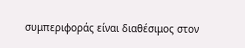συμπεριφοράς είναι διαθέσιμος στον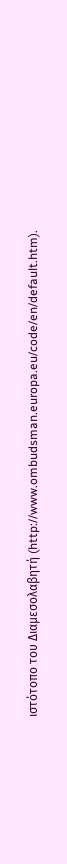ιστότοπο του Διαμεσολαβητή (http://www.ombudsman.europa.eu/code/en/default.htm).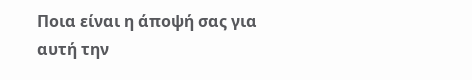Ποια είναι η άποψή σας για αυτή την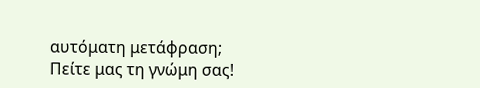αυτόματη μετάφραση; Πείτε μας τη γνώμη σας!